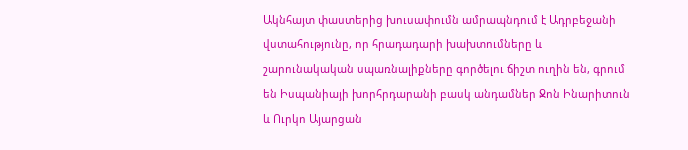Ակնհայտ փաստերից խուսափումն ամրապնդում է Ադրբեջանի վստահությունը, որ հրադադարի խախտումները և շարունակական սպառնալիքները գործելու ճիշտ ուղին են, գրում են Իսպանիայի խորհրդարանի բասկ անդամներ Ջոն Ինարիտուն և Ուրկո Այարցան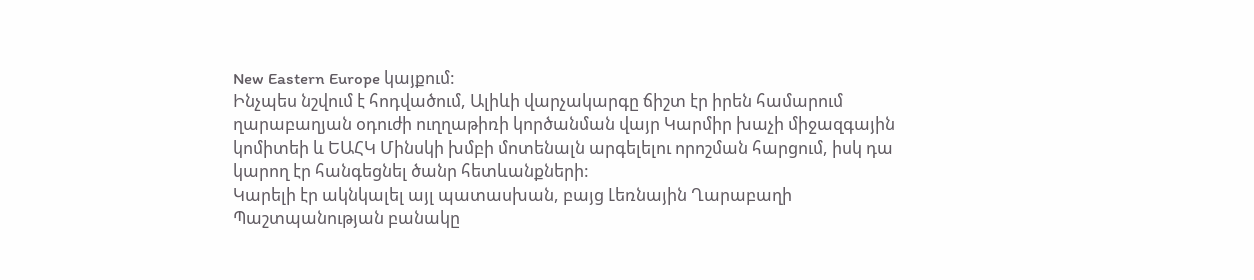New Eastern Europe կայքում:
Ինչպես նշվում է հոդվածում, Ալիևի վարչակարգը ճիշտ էր իրեն համարում ղարաբաղյան օդուժի ուղղաթիռի կործանման վայր Կարմիր խաչի միջազգային կոմիտեի և ԵԱՀԿ Մինսկի խմբի մոտենալն արգելելու որոշման հարցում, իսկ դա կարող էր հանգեցնել ծանր հետևանքների:
Կարելի էր ակնկալել այլ պատասխան, բայց Լեռնային Ղարաբաղի Պաշտպանության բանակը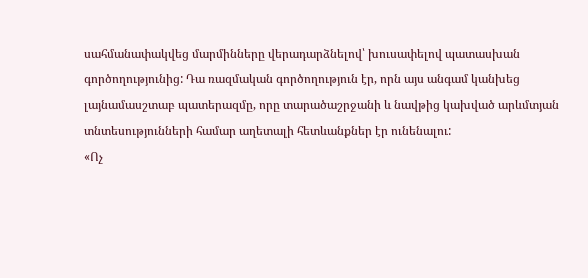սահմանափակվեց մարմինները վերադարձնելով՝ խուսափելով պատասխան գործողությունից: Դա ռազմական գործողություն էր, որն այս անգամ կանխեց լայնամասշտաբ պատերազմը, որը տարածաշրջանի և նավթից կախված արևմտյան տնտեսությունների համար աղետալի հետևանքներ էր ունենալու:
«Ոչ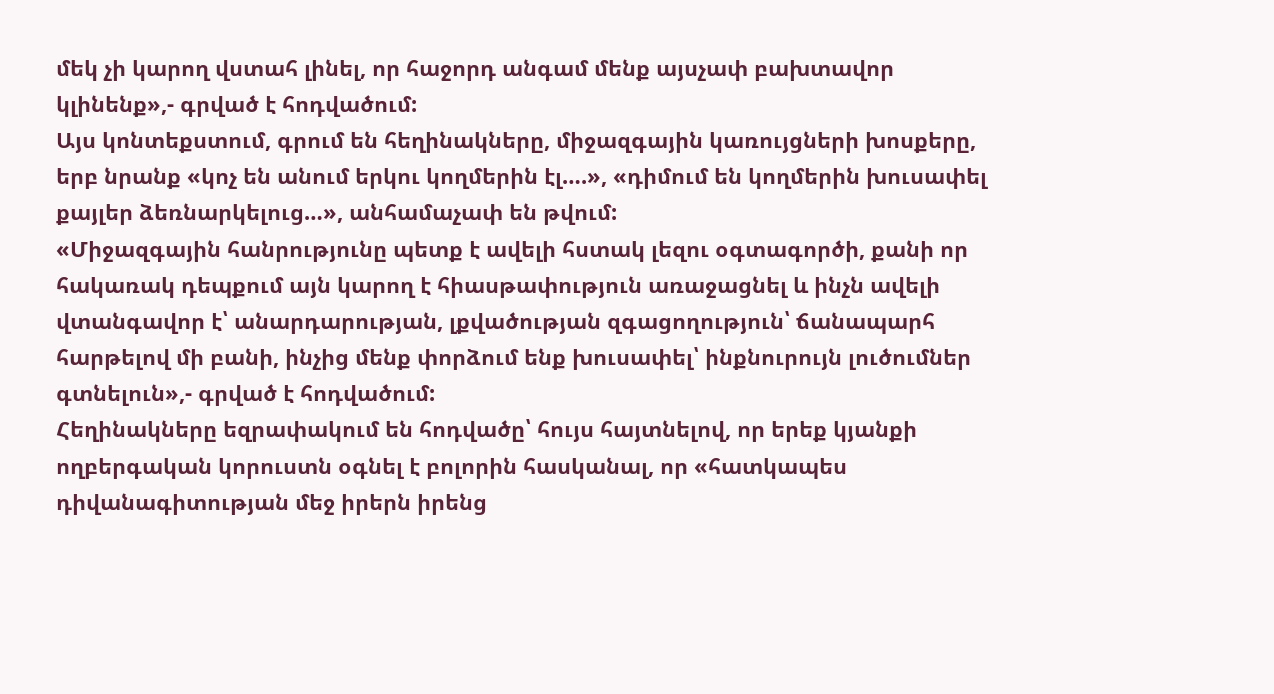մեկ չի կարող վստահ լինել, որ հաջորդ անգամ մենք այսչափ բախտավոր կլինենք»,- գրված է հոդվածում:
Այս կոնտեքստում, գրում են հեղինակները, միջազգային կառույցների խոսքերը, երբ նրանք «կոչ են անում երկու կողմերին էլ….», «դիմում են կողմերին խուսափել քայլեր ձեռնարկելուց…», անհամաչափ են թվում:
«Միջազգային հանրությունը պետք է ավելի հստակ լեզու օգտագործի, քանի որ հակառակ դեպքում այն կարող է հիասթափություն առաջացնել և ինչն ավելի վտանգավոր է՝ անարդարության, լքվածության զգացողություն՝ ճանապարհ հարթելով մի բանի, ինչից մենք փորձում ենք խուսափել՝ ինքնուրույն լուծումներ գտնելուն»,- գրված է հոդվածում:
Հեղինակները եզրափակում են հոդվածը՝ հույս հայտնելով, որ երեք կյանքի ողբերգական կորուստն օգնել է բոլորին հասկանալ, որ «հատկապես դիվանագիտության մեջ իրերն իրենց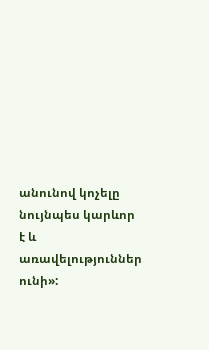անունով կոչելը նույնպես կարևոր է և առավելություններ ունի»: